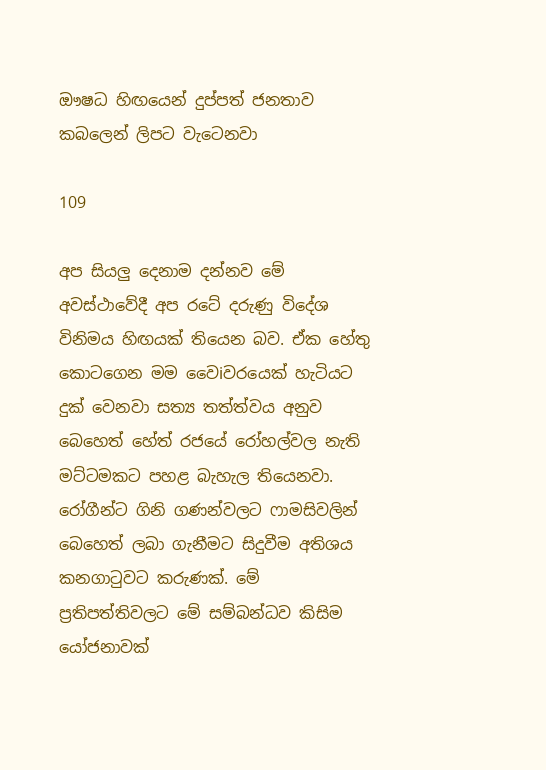ඖෂධ හිඟයෙන් දුප්පත් ජනතාව කබලෙන් ලිපට වැටෙනවා

109

අප සියලු දෙනාම දන්නව මේ අවස්ථාවේදී අප රටේ දරුණු විදේශ විනිමය හිඟයක් තියෙන බව. ඒක හේතු කොටගෙන මම වෛiවරයෙක් හැටියට දුක් වෙනවා සත්‍ය තත්ත්වය අනුව බෙහෙත් හේත් රජයේ රෝහල්වල නැති මට්ටමකට පහළ බැහැල තියෙනවා. රෝගීන්ට ගිනි ගණන්වලට ෆාමසිවලින් බෙහෙත් ලබා ගැනීමට සිදුවීම අතිශය කනගාටුවට කරුණක්. මේ ප්‍රතිපත්තිවලට මේ සම්බන්ධව කිසිම යෝජනාවක්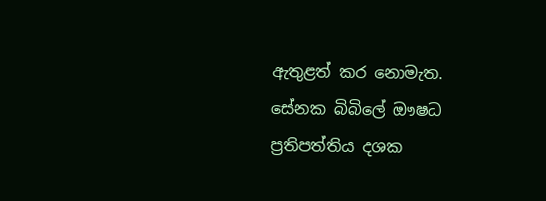ඇතුළත් කර නොමැත. සේනක බිබිලේ ඖෂධ ප්‍රතිපත්තිය දශක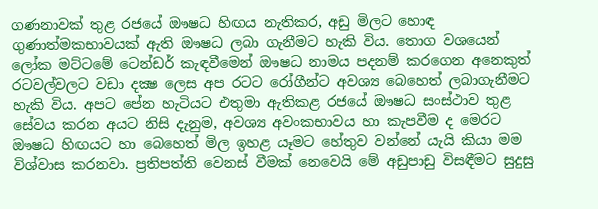ගණනාවක් තුළ රජයේ ඖෂධ හිඟය නැතිකර, අඩු මිලට හොඳ ගුණාත්මකභාවයක් ඇති ඖෂධ ලබා ගැනීමට හැකි විය. තොග වශයෙන් ලෝක මට්ටමේ ටෙන්ඩර් කැඳවීමෙන් ඖෂධ නාමය පදනම් කරගෙන අනෙකුත් රටවල්වලට වඩා දක්‍ෂ ලෙස අප රටට රෝගීන්ට අවශ්‍ය බෙහෙත් ලබාගැනීමට හැකි විය. අපට පේන හැටියට එතුමා ඇතිකළ රජයේ ඖෂධ සංස්ථාව තුළ සේවය කරන අයට නිසි දැනුම, අවශ්‍ය අවංකභාවය හා කැපවීම ද මෙරට ඖෂධ හිඟයට හා බෙහෙත් මිල ඉහළ යෑමට හේතුව වන්නේ යැයි කියා මම විශ්වාස කරනවා. ප්‍රතිපත්ති වෙනස් වීමක් නෙවෙයි මේ අඩුපාඩු විසඳීමට සුදුසු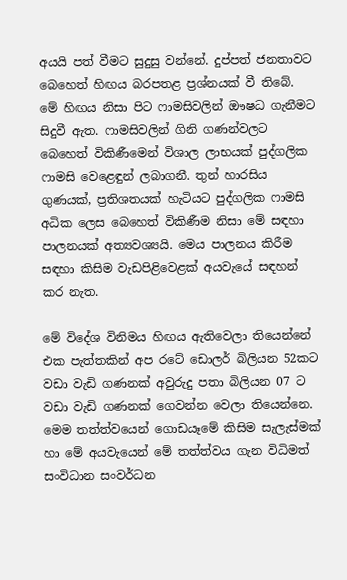අයයි පත් වීමට සුදුසු වන්නේ. දුප්පත් ජනතාවට බෙහෙත් හිඟය බරපතළ ප්‍රශ්නයක් වී තිබේ. මේ හිඟය නිසා පිට ෆාමසිවලින් ඖෂධ ගැනීමට සිදුවී ඇත. ෆාමසිවලින් ගිනි ගණන්වලට බෙහෙත් විකිණීමෙන් විශාල ලාභයක් පුද්ගලික ෆාමසි වෙළෙඳුන් ලබාගනී. තුන් හාරසිය ගුණයක්, ප්‍රතිශතයක් හැටියට පුද්ගලික ෆාමසි අධික ලෙස බෙහෙත් විකිණීම නිසා මේ සඳහා පාලනයක් අත්‍යවශ්‍යයි. මෙය පාලනය කිරීම සඳහා කිසිම වැඩපිළිවෙළක් අයවැයේ සඳහන් කර නැත.

මේ විදේශ විනිමය හිඟය ඇතිවෙලා තියෙන්නේ එක පැත්තකින් අප රටේ ඩොලර් බිලියන 52කට වඩා වැඩි ගණනක් අවුරුදු පතා බිලියන 07 ට වඩා වැඩි ගණනක් ගෙවන්න වෙලා තියෙන්නෙ. මෙම තත්ත්වයෙන් ගොඩයෑමේ කිසිම සැලැස්මක් හා මේ අයවැයෙන් මේ තත්ත්වය ගැන විධිමත් සංවිධාන සංවර්ධන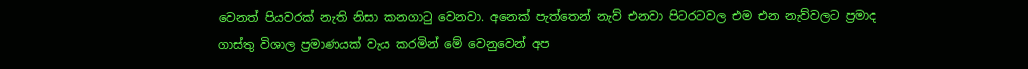වෙනත් පියවරක් නැති නිසා කනගාටු වෙනවා. අනෙක් පැත්තෙන් නැව් එනවා පිටරටවල එම එන නැව්වලට ප්‍රමාද ගාස්තු විශාල ප්‍රමාණයක් වැය කරමින් මේ වෙනුවෙන් අප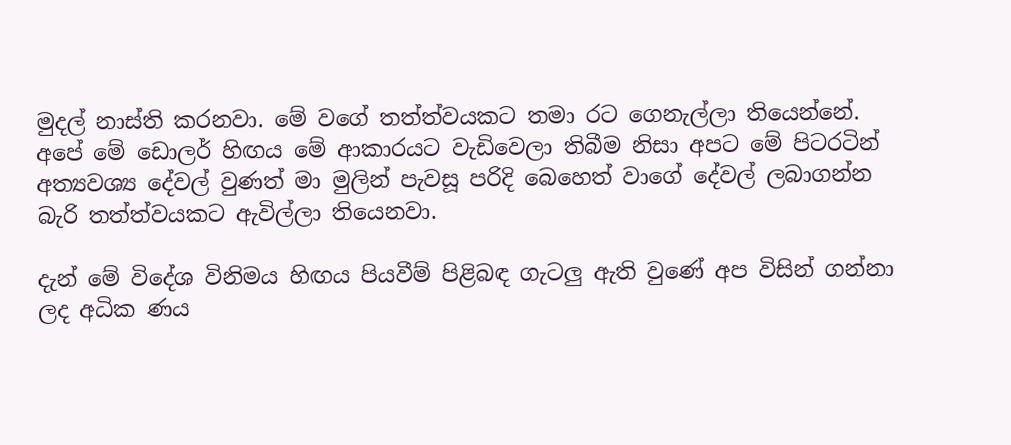මුදල් නාස්ති කරනවා. මේ වගේ තත්ත්වයකට තමා රට ගෙනැල්ලා තියෙන්නේ. අපේ මේ ඩොලර් හිඟය මේ ආකාරයට වැඩිවෙලා තිබීම නිසා අපට මේ පිටරටින් අත්‍යවශ්‍ය දේවල් වුණත් මා මුලින් පැවසූ පරිදි බෙහෙත් වාගේ දේවල් ලබාගන්න බැරි තත්ත්වයකට ඇවිල්ලා තියෙනවා.

දැන් මේ විදේශ විනිමය හිඟය පියවීම් පිළිබඳ ගැටලු ඇති වුණේ අප විසින් ගන්නා ලද අධික ණය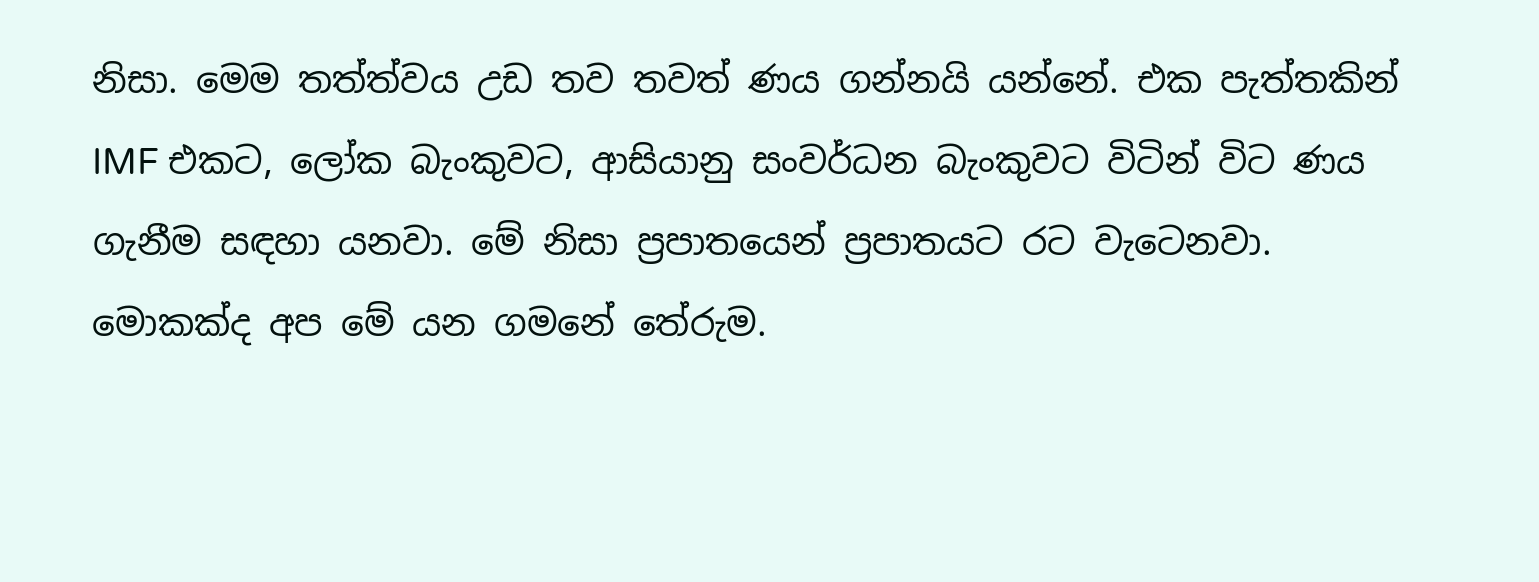නිසා. මෙම තත්ත්වය උඩ තව තවත් ණය ගන්නයි යන්නේ. එක පැත්තකින් IMF එකට, ලෝක බැංකුවට, ආසියානු සංවර්ධන බැංකුවට විටින් විට ණය ගැනීම සඳහා යනවා. මේ නිසා ප්‍රපාතයෙන් ප්‍රපාතයට රට වැටෙනවා. මොකක්ද අප මේ යන ගමනේ තේරුම.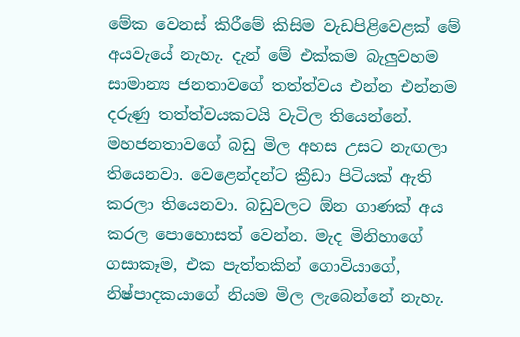මේක වෙනස් කිරීමේ කිසිම වැඩපිළිවෙළක් මේ අයවැයේ නැහැ. දැන් මේ එක්කම බැලුවහම සාමාන්‍ය ජනතාවගේ තත්ත්වය එන්න එන්නම දරුණු තත්ත්වයකටයි වැටිල තියෙන්නේ. මහජනතාවගේ බඩු මිල අහස උසට නැඟලා තියෙනවා. වෙළෙන්දන්ට ක්‍රීඩා පිටියක් ඇති කරලා තියෙනවා. බඩුවලට ඕන ගාණක් අය කරල පොහොසත් වෙන්න. මැද මිනිහාගේ ගසාකෑම, එක පැත්තකින් ගොවියාගේ, නිෂ්පාදකයාගේ නියම මිල ලැබෙන්නේ නැහැ.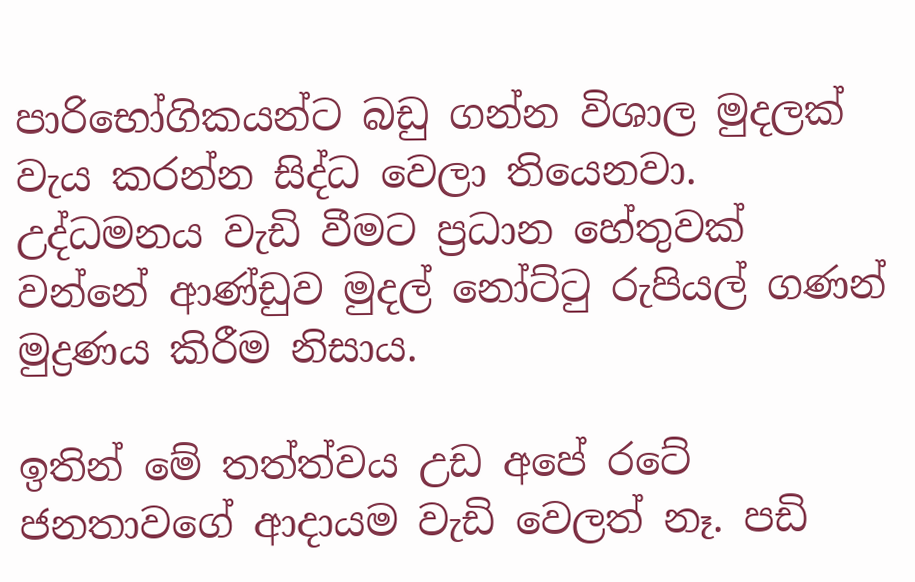පාරිභෝගිකයන්ට බඩු ගන්න විශාල මුදලක් වැය කරන්න සිද්ධ වෙලා තියෙනවා. උද්ධමනය වැඩි වීමට ප්‍රධාන හේතුවක් වන්නේ ආණ්ඩුව මුදල් නෝට්ටු රුපියල් ගණන් මුද්‍රණය කිරීම නිසාය.

ඉතින් මේ තත්ත්වය උඩ අපේ රටේ ජනතාවගේ ආදායම වැඩි වෙලත් නෑ. පඩි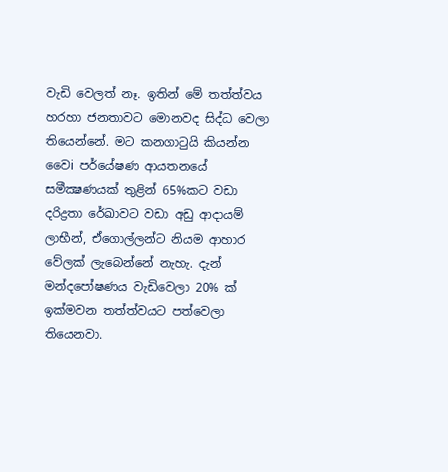වැඩි වෙලත් නෑ. ඉතින් මේ තත්ත්වය හරහා ජනතාවට මොනවද සිද්ධ වෙලා තියෙන්නේ. මට කනගාටුයි කියන්න වෛi පර්යේෂණ ආයතනයේ සමීක්‍ෂණයක් තුළින් 65%කට වඩා දරිද්‍රතා රේඛාවට වඩා අඩු ආදායම් ලාභීන්, ඒගොල්ලන්ට නියම ආහාර වේලක් ලැබෙන්නේ නැහැ. දැන් මන්දපෝෂණය වැඩිවෙලා 20% ක් ඉක්මවන තත්ත්වයට පත්වෙලා තියෙනවා.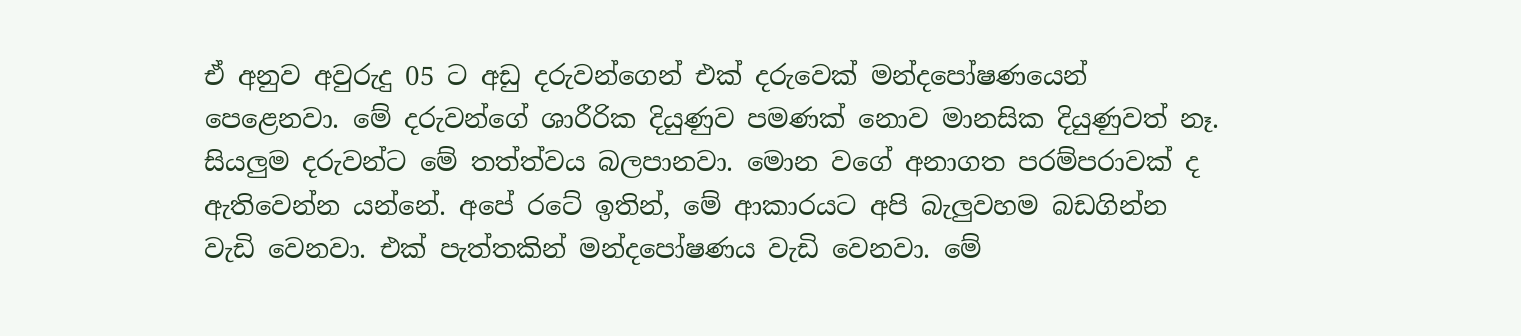ඒ අනුව අවුරුදු 05 ට අඩු දරුවන්ගෙන් එක් දරුවෙක් මන්දපෝෂණයෙන් පෙළෙනවා. මේ දරුවන්ගේ ශාරීරික දියුණුව පමණක් නොව මානසික දියුණුවත් නෑ. සියලුම දරුවන්ට මේ තත්ත්වය බලපානවා. මොන වගේ අනාගත පරම්පරාවක් ද ඇතිවෙන්න යන්නේ. අපේ රටේ ඉතින්, මේ ආකාරයට අපි බැලුවහම බඩගින්න වැඩි වෙනවා. එක් පැත්තකින් මන්දපෝෂණය වැඩි වෙනවා. මේ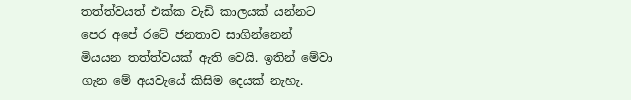තත්ත්වයත් එක්ක වැඩි කාලයක් යන්නට පෙර අපේ රටේ ජනතාව සාගින්නෙන් මියයන තත්ත්වයක් ඇති වෙයි. ඉතින් මේවා ගැන මේ අයවැයේ කිසිම දෙයක් නැහැ.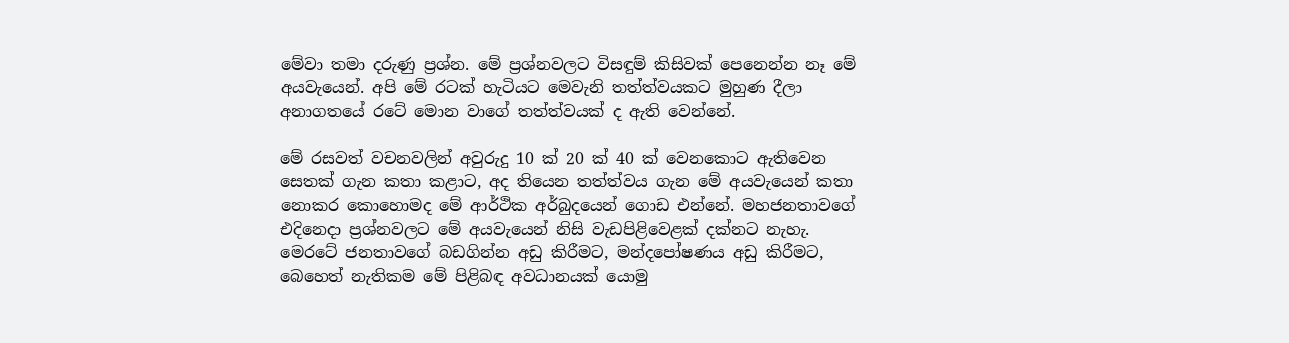මේවා තමා දරුණු ප්‍රශ්න. මේ ප්‍රශ්නවලට විසඳුම් කිසිවක් පෙනෙන්න නෑ මේ අයවැයෙන්. අපි මේ රටක් හැටියට මෙවැනි තත්ත්වයකට මුහුණ දීලා අනාගතයේ රටේ මොන වාගේ තත්ත්වයක් ද ඇති වෙන්නේ.

මේ රසවත් වචනවලින් අවුරුදු 10 ක් 20 ක් 40 ක් වෙනකොට ඇතිවෙන සෙතක් ගැන කතා කළාට, අද තියෙන තත්ත්වය ගැන මේ අයවැයෙන් කතා නොකර කොහොමද මේ ආර්ථික අර්බුදයෙන් ගොඩ එන්නේ. මහජනතාවගේ එදිනෙදා ප්‍රශ්නවලට මේ අයවැයෙන් නිසි වැඩපිළිවෙළක් දක්නට නැහැ. මෙරටේ ජනතාවගේ බඩගින්න අඩු කිරීමට, මන්දපෝෂණය අඩු කිරීමට, බෙහෙත් නැතිකම මේ පිළිබඳ අවධානයක් යොමු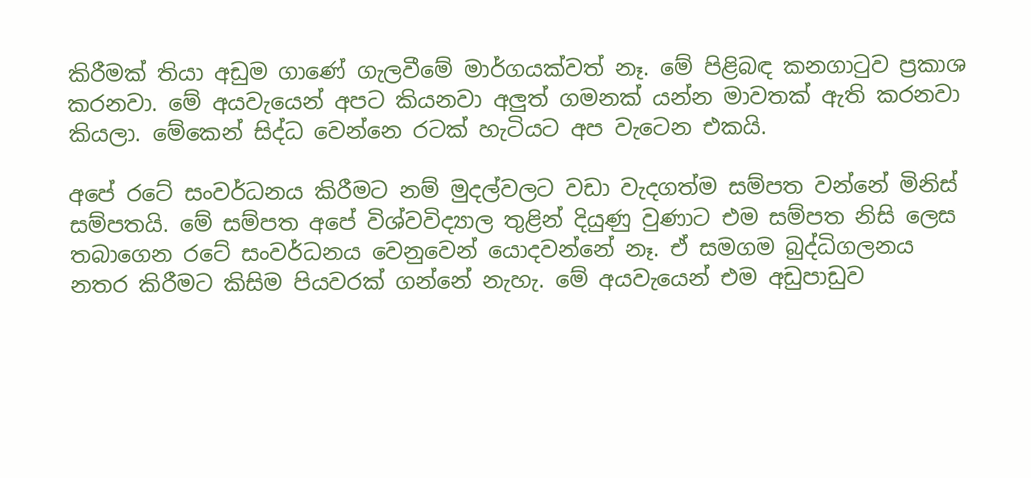කිරීමක් තියා අඩුම ගාණේ ගැලවීමේ මාර්ගයක්වත් නෑ. මේ පිළිබඳ කනගාටුව ප්‍රකාශ කරනවා. මේ අයවැයෙන් අපට කියනවා අලුත් ගමනක් යන්න මාවතක් ඇති කරනවා කියලා. මේකෙන් සිද්ධ වෙන්නෙ රටක් හැටියට අප වැටෙන එකයි.

අපේ රටේ සංවර්ධනය කිරීමට නම් මුදල්වලට වඩා වැදගත්ම සම්පත වන්නේ මිනිස් සම්පතයි. මේ සම්පත අපේ විශ්වවිද්‍යාල තුළින් දියුණු වුණාට එම සම්පත නිසි ලෙස තබාගෙන රටේ සංවර්ධනය වෙනුවෙන් යොදවන්නේ නෑ. ඒ සමගම බුද්ධිගලනය නතර කිරීමට කිසිම පියවරක් ගන්නේ නැහැ. මේ අයවැයෙන් එම අඩුපාඩුව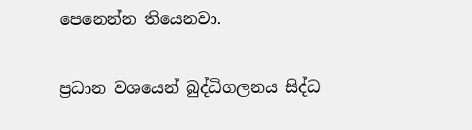පෙනෙන්න තියෙනවා.

ප්‍රධාන වශයෙන් බුද්ධිගලනය සිද්ධ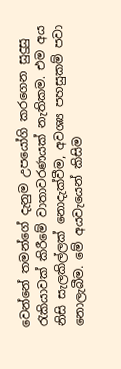වෙන්නේ තමන්ගේ දැනුම උපයෝගි කරගෙන සුදුසු රැකියාවක් කිරීමේ වාතාවරණයක් නැතිකම. එම අය නිසි සැලකිල්ලක් නොදැක්වීම, අවශ්‍ය පහසුකම් පවා නොලැබීම. මේ අයවැයෙන් කිසිම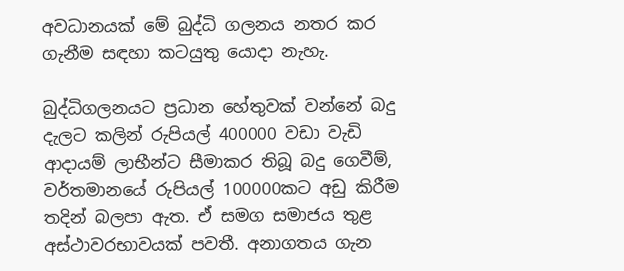අවධානයක් මේ බුද්ධි ගලනය නතර කර ගැනීම සඳහා කටයුතු යොදා නැහැ.

බුද්ධිගලනයට ප්‍රධාන හේතුවක් වන්නේ බදු දැලට කලින් රුපියල් 400000 වඩා වැඩි ආදායම් ලාභීන්ට සීමාකර තිබූ බදු ගෙවීම්, වර්තමානයේ රුපියල් 100000කට අඩු කිරීම තදින් බලපා ඇත. ඒ සමග සමාජය තුළ අස්ථාවරභාවයක් පවතී. අනාගතය ගැන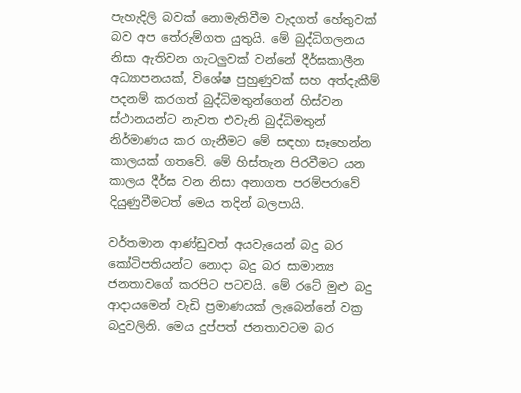පැහැදිලි බවක් නොමැතිවීම වැදගත් හේතුවක් බව අප තේරුම්ගත යුතුයි. මේ බුද්ධිගලනය නිසා ඇතිවන ගැටලුවක් වන්නේ දීර්ඝකාලීන අධ්‍යාපනයක්, විශේෂ පුහුණුවක් සහ අත්දැකීම් පදනම් කරගත් බුද්ධිමතුන්ගෙන් හිස්වන ස්ථානයන්ට නැවත එවැනි බුද්ධිමතුන් නිර්මාණය කර ගැනීමට මේ සඳහා සෑහෙන්න කාලයක් ගතවේ. මේ හිස්තැන පිරවීමට යන කාලය දීර්ඝ වන නිසා අනාගත පරම්පරාවේ දියුණුවීමටත් මෙය තදින් බලපායි.

වර්තමාන ආණ්ඩුවත් අයවැයෙන් බදු බර කෝටිපතියන්ට නොදා බදු බර සාමාන්‍ය ජනතාවගේ කරපිට පටවයි. මේ රටේ මුළු බදු ආදායමෙන් වැඩි ප්‍රමාණයක් ලැබෙන්නේ වක්‍ර බදුවලිනි. මෙය දුප්පත් ජනතාවටම බර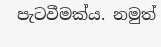පැටවීමක්ය. නමුත්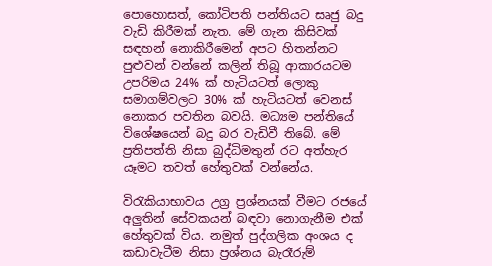පොහොසත්, කෝටිපති පන්තියට සෘජු බදු වැඩි කිරීමක් නැත. මේ ගැන කිසිවක් සඳහන් නොකිරීමෙන් අපට හිතන්නට පුළුවන් වන්නේ කලින් තිබූ ආකාරයටම උපරිමය 24% ක් හැටියටත් ලොකු සමාගම්වලට 30% ක් හැටියටත් වෙනස් නොකර පවතින බවයි. මධ්‍යම පන්තියේ විශේෂයෙන් බදු බර වැඩිවී තිබේ. මේ ප්‍රතිපත්ති නිසා බුද්ධිමතුන් රට අත්හැර යෑමට තවත් හේතුවක් වන්නේය.

විරැකියාභාවය උග්‍ර ප්‍රශ්නයක් වීමට රජයේ අලුතින් සේවකයන් බඳවා නොගැනීම එක් හේතුවක් විය. නමුත් පුද්ගලික අංශය ද කඩාවැටීම නිසා ප්‍රශ්නය බැරෑරුම්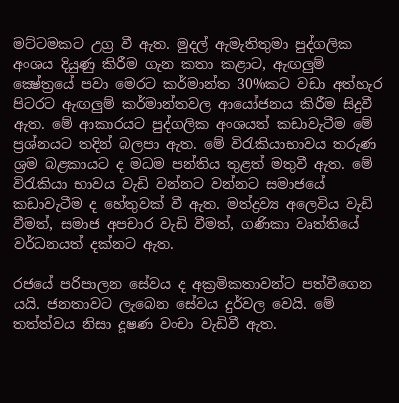මට්ටමකට උග්‍ර වී ඇත. මුදල් ඇමැතිතුමා පුද්ගලික අංශය දියුණු කිරීම ගැන කතා කළාට, ඇඟලුම් ක්‍ෂේත්‍රයේ පවා මෙරට කර්මාන්ත 30%කට වඩා අත්හැර පිටරට ඇඟලුම් කර්මාන්තවල ආයෝජනය කිරීම සිදුවී ඇත. මේ ආකාරයට පුද්ගලික අංශයත් කඩාවැටීම මේ ප්‍රශ්නයට තදින් බලපා ඇත. මේ විරැකියාභාවය තරුණ ශ්‍රම බළකායට ද මධම පන්තිය තුළත් මතුවී ඇත. මේ විරැකියා භාවය වැඩි වන්නට වන්නට සමාජයේ කඩාවැටීම ද හේතුවක් වී ඇත. මත්ද්‍රව්‍ය අලෙවිය වැඩි වීමත්, සමාජ අපචාර වැඩි වීමත්, ගණිකා වෘත්තියේ වර්ධනයත් දක්නට ඇත.

රජයේ පරිපාලන සේවය ද අක්‍රමිකතාවන්ට පත්වීගෙන යයි. ජනතාවට ලැබෙන සේවය දුර්වල වෙයි. මේ තත්ත්වය නිසා දූෂණ වංචා වැඩිවී ඇත.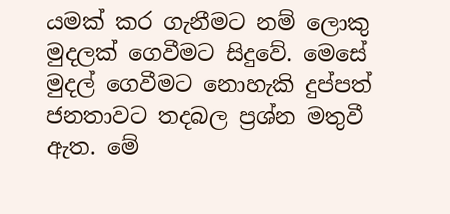යමක් කර ගැනීමට නම් ලොකු මුදලක් ගෙවීමට සිදුවේ. මෙසේ මුදල් ගෙවීමට නොහැකි දුප්පත් ජනතාවට තදබල ප්‍රශ්න මතුවී ඇත. මේ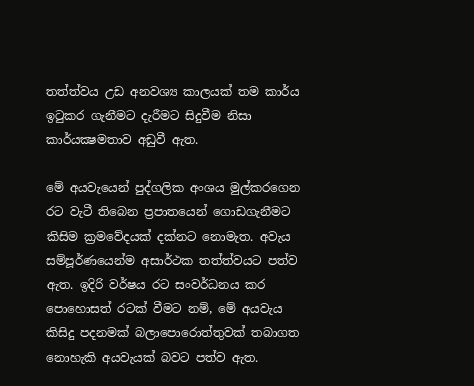තත්ත්වය උඩ අනවශ්‍ය කාලයක් තම කාර්ය ඉටුකර ගැනීමට දැරීමට සිදුවීම නිසා කාර්යක්‍ෂමතාව අඩුවී ඇත.

මේ අයවැයෙන් පුද්ගලික අංශය මුල්කරගෙන රට වැටී තිබෙන ප්‍රපාතයෙන් ගොඩගැනීමට කිසිම ක්‍රමවේදයක් දක්නට නොමැත. අවැය සම්පූර්ණයෙන්ම අසාර්ථක තත්ත්වයට පත්ව ඇත. ඉදිරි වර්ෂය රට සංවර්ධනය කර පොහොසත් රටක් වීමට නම්, මේ අයවැය කිසිදු පදනමක් බලාපොරොත්තුවක් තබාගත නොහැකි අයවැයක් බවට පත්ව ඇත.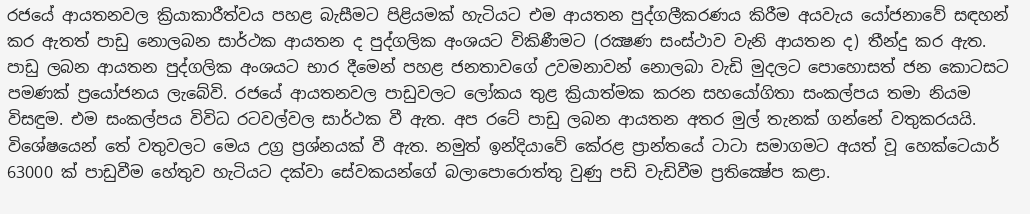රජයේ ආයතනවල ක්‍රියාකාරීත්වය පහළ බැසීමට පිළියමක් හැටියට එම ආයතන පුද්ගලීකරණය කිරීම අයවැය යෝජනාවේ සඳහන් කර ඇතත් පාඩු නොලබන සාර්ථක ආයතන ද පුද්ගලික අංශයට විකිණීමට (රක්‍ෂණ සංස්ථාව වැනි ආයතන ද) තීන්දු කර ඇත. පාඩු ලබන ආයතන පුද්ගලික අංශයට භාර දීමෙන් පහළ ජනතාවගේ උවමනාවන් නොලබා වැඩි මුදලට පොහොසත් ජන කොටසට පමණක් ප්‍රයෝජනය ලැබේවි. රජයේ ආයතනවල පාඩුවලට ලෝකය තුළ ක්‍රියාත්මක කරන සහයෝගිතා සංකල්පය තමා නියම විසඳුම. එම සංකල්පය විවිධ රටවල්වල සාර්ථක වී ඇත. අප රටේ පාඩු ලබන ආයතන අතර මුල් තැනක් ගන්නේ වතුකරයයි. විශේෂයෙන් තේ වතුවලට මෙය උග්‍ර ප්‍රශ්නයක් වී ඇත. නමුත් ඉන්දියාවේ කේරළ ප්‍රාන්තයේ ටාටා සමාගමට අයත් වූ හෙක්ටෙයාර් 63000 ක් පාඩුවීම හේතුව හැටියට දක්වා සේවකයන්ගේ බලාපොරොත්තු වුණු පඩි වැඩිවීම ප්‍රතික්‍ෂේප කළා.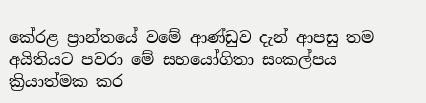කේරළ ප්‍රාන්තයේ වමේ ආණ්ඩුව දැන් ආපසු තම අයිතියට පවරා මේ සහයෝගිතා සංකල්පය ක්‍රියාත්මක කර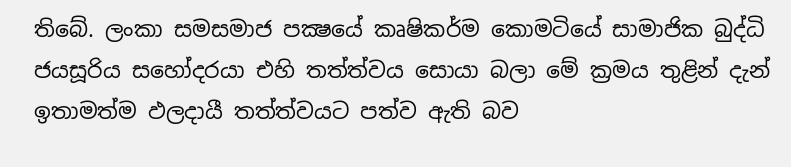තිබේ. ලංකා සමසමාජ පක්‍ෂයේ කෘෂිකර්ම කොමටියේ සාමාජික බුද්ධි ජයසූරිය සහෝදරයා එහි තත්ත්වය සොයා බලා මේ ක්‍රමය තුළින් දැන් ඉතාමත්ම ඵලදායී තත්ත්වයට පත්ව ඇති බව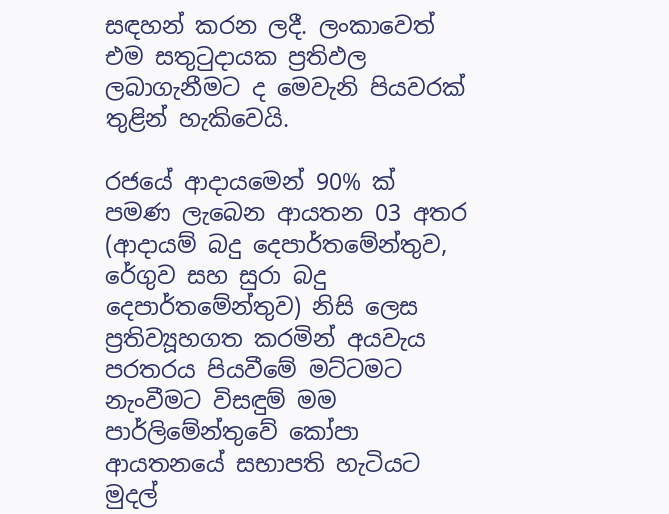සඳහන් කරන ලදී. ලංකාවෙත් එම සතුටුදායක ප්‍රතිඵල ලබාගැනීමට ද මෙවැනි පියවරක් තුළින් හැකිවෙයි.

රජයේ ආදායමෙන් 90% ක් පමණ ලැබෙන ආයතන 03 අතර (ආදායම් බදු දෙපාර්තමේන්තුව, රේගුව සහ සුරා බදු දෙපාර්තමේන්තුව) නිසි ලෙස ප්‍රතිව්‍යූහගත කරමින් අයවැය පරතරය පියවීමේ මට්ටමට නැංවීමට විසඳුම් මම පාර්ලිමේන්තුවේ කෝපා ආයතනයේ සභාපති හැටියට මුදල්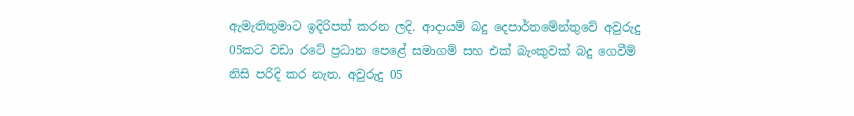ඇමැතිතුමාට ඉදිරිපත් කරන ලදි. ආදායම් බදු දෙපාර්තමේන්තුවේ අවුරුදු 05කට වඩා රටේ ප්‍රධාන පෙළේ සමාගම් සහ එක් බැංකුවක් බදු ගෙවීම් නිසි පරිදි කර නැත. අවුරුදු 05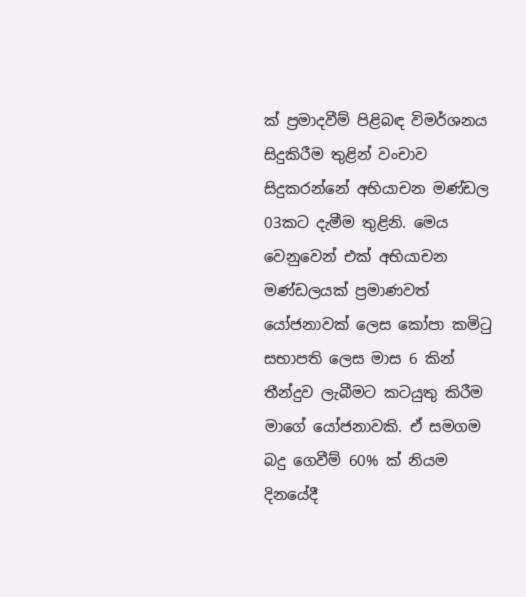ක් ප්‍රමාදවීම් පිළිබඳ විමර්ශනය සිදුකිරීම තුළින් වංචාව සිදුකරන්නේ අභියාචන මණ්ඩල 03කට දැමීම තුළිනි. මෙය වෙනුවෙන් එක් අභියාචන මණ්ඩලයක් ප්‍රමාණවත් යෝජනාවක් ලෙස කෝපා කමිටු සභාපති ලෙස මාස 6 කින් තීන්දුව ලැබීමට කටයුතු කිරීම මාගේ යෝජනාවකි. ඒ සමගම බදු ගෙවීම් 60% ක් නියම දිනයේදී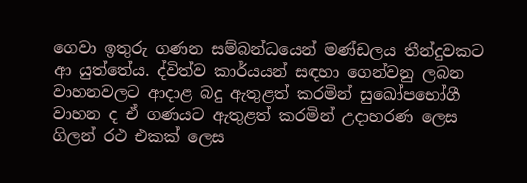ගෙවා ඉතුරු ගණන සම්බන්ධයෙන් මණ්ඩලය තීන්දුවකට ආ යුත්තේය. ද්විත්ව කාර්යයන් සඳහා ගෙන්වනු ලබන වාහනවලට ආදාළ බදු ඇතුළත් කරමින් සුඛෝපභෝගී වාහන ද ඒ ගණයට ඇතුළත් කරමින් උදාහරණ ලෙස ගිලන් රථ එකක් ලෙස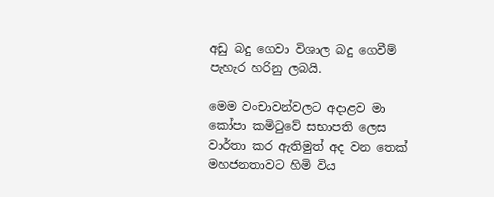අඩු බදු ගෙවා විශාල බදු ගෙවීම් පැහැර හරිනු ලබයි.

මෙම වංචාවන්වලට අදාළව මා කෝපා කමිටුවේ සභාපති ලෙස වාර්තා කර ඇතිමුත් අද වන තෙක් මහජනතාවට හිමි විය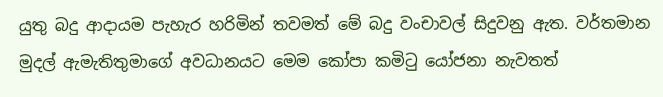යුතු බදු ආදායම පැහැර හරිමින් තවමත් මේ බදු වංචාවල් සිදුවනු ඇත. වර්තමාන මුදල් ඇමැතිතුමාගේ අවධානයට මෙම කෝපා කමිටු යෝජනා නැවතත්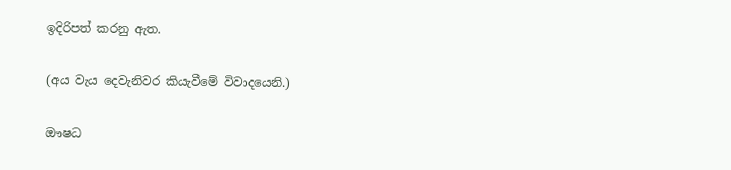ඉදිරිපත් කරනු ඇත.

(අය වැය දෙවැනිවර කියැවීමේ විවාදයෙනි.)

ඖෂධ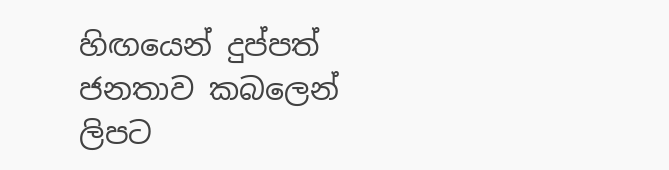හිඟයෙන් දුප්පත් ජනතාව කබලෙන් ලිපට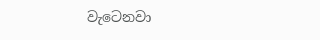වැටෙනවා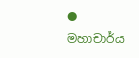● මහාචාර්ය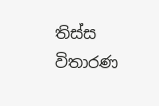තිස්ස විතාරණ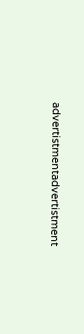advertistmentadvertistment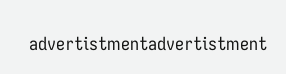advertistmentadvertistment